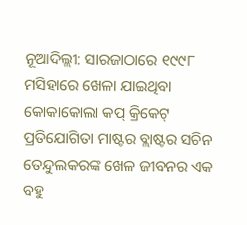ନୂଆଦିଲ୍ଲୀ: ସାରଜାଠାରେ ୧୯୯୮ ମସିହାରେ ଖେଳା ଯାଇଥିବା କୋକାକୋଲା କପ୍ କ୍ରିକେଟ୍ ପ୍ରତିଯୋଗିତା ମାଷ୍ଟର ବ୍ଲାଷ୍ଟର ସଚିନ ତେନ୍ଦୁଲକରଙ୍କ ଖେଳ ଜୀବନର ଏକ ବହୁ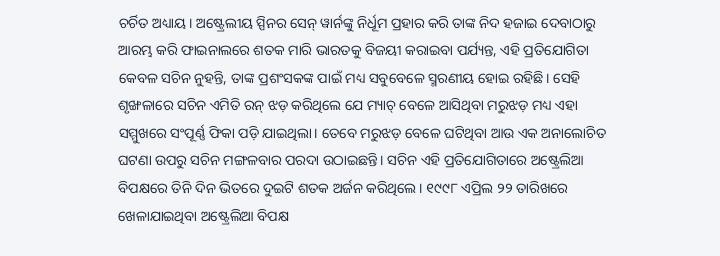ଚର୍ଚିତ ଅଧ୍ୟାୟ। ଅଷ୍ଟ୍ରେଲୀୟ ସ୍ପିନର ସେନ୍ ୱାର୍ନଙ୍କୁ ନିର୍ଧୂମ ପ୍ରହାର କରି ତାଙ୍କ ନିଦ ହଜାଇ ଦେବାଠାରୁ ଆରମ୍ଭ କରି ଫାଇନାଲରେ ଶତକ ମାରି ଭାରତକୁ ବିଜୟୀ କରାଇବା ପର୍ଯ୍ୟନ୍ତ, ଏହି ପ୍ରତିଯୋଗିତା କେବଳ ସଚିନ ନୁହନ୍ତି, ତାଙ୍କ ପ୍ରଶଂସକଙ୍କ ପାଇଁ ମଧ୍ୟ ସବୁବେଳେ ସ୍ମରଣୀୟ ହୋଇ ରହିଛି। ସେହି ଶୃଙ୍ଖଳାରେ ସଚିନ ଏମିତି ରନ୍ ଝଡ଼ କରିଥିଲେ ଯେ ମ୍ୟାଚ୍ ବେଳେ ଆସିଥିବା ମରୁଝଡ଼ ମଧ୍ୟ ଏହା ସମ୍ମୁଖରେ ସଂପୂର୍ଣ୍ଣ ଫିକା ପଡ଼ି ଯାଇଥିଲା। ତେବେ ମରୁଝଡ଼ ବେଳେ ଘଟିଥିବା ଆଉ ଏକ ଅନାଲୋଚିତ ଘଟଣା ଉପରୁ ସଚିନ ମଙ୍ଗଳବାର ପରଦା ଉଠାଇଛନ୍ତି। ସଚିନ ଏହି ପ୍ରତିଯୋଗିତାରେ ଅଷ୍ଟ୍ରେଲିଆ ବିପକ୍ଷରେ ତିନି ଦିନ ଭିତରେ ଦୁଇଟି ଶତକ ଅର୍ଜନ କରିଥିଲେ। ୧୯୯୮ ଏପ୍ରିଲ ୨୨ ତାରିଖରେ ଖେଳାଯାଇଥିବା ଅଷ୍ଟ୍ରେଲିଆ ବିପକ୍ଷ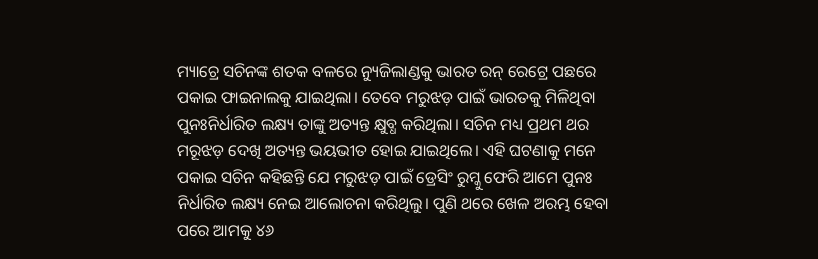ମ୍ୟାଚ୍ରେ ସଚିନଙ୍କ ଶତକ ବଳରେ ନ୍ୟୁଜିଲାଣ୍ଡକୁ ଭାରତ ରନ୍ ରେଟ୍ରେ ପଛରେ ପକାଇ ଫାଇନାଲକୁ ଯାଇଥିଲା। ତେବେ ମରୁଝଡ଼ ପାଇଁ ଭାରତକୁ ମିଳିଥିବା ପୁନଃନିର୍ଧାରିତ ଲକ୍ଷ୍ୟ ତାଙ୍କୁ ଅତ୍ୟନ୍ତ କ୍ଷୁବ୍ଧ କରିଥିଲା। ସଚିନ ମଧ୍ୟ ପ୍ରଥମ ଥର ମରୂଝଡ଼ ଦେଖି ଅତ୍ୟନ୍ତ ଭୟଭୀତ ହୋଇ ଯାଇଥିଲେ। ଏହି ଘଟଣାକୁ ମନେ ପକାଇ ସଚିନ କହିଛନ୍ତି ଯେ ମରୁଝଡ଼ ପାଇଁ ଡ୍ରେସିଂ ରୁମ୍କୁ ଫେରି ଆମେ ପୁନଃ ନିର୍ଧାରିତ ଲକ୍ଷ୍ୟ ନେଇ ଆଲୋଚନା କରିଥିଲୁ। ପୁଣି ଥରେ ଖେଳ ଅରମ୍ଭ ହେବା ପରେ ଆମକୁ ୪୬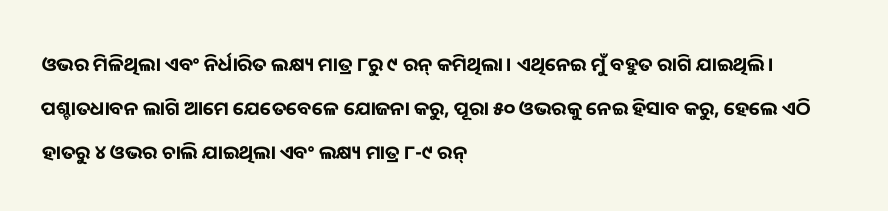ଓଭର ମିଳିଥିଲା ଏବଂ ନିର୍ଧାରିତ ଲକ୍ଷ୍ୟ ମାତ୍ର ୮ରୁ ୯ ରନ୍ କମିଥିଲା। ଏଥିନେଇ ମୁଁ ବହୁତ ରାଗି ଯାଇଥିଲି। ପଶ୍ଚାତଧାବନ ଲାଗି ଆମେ ଯେତେବେଳେ ଯୋଜନା କରୁ, ପୂରା ୫୦ ଓଭରକୁ ନେଇ ହିସାବ କରୁ, ହେଲେ ଏଠି ହାତରୁ ୪ ଓଭର ଚାଲି ଯାଇଥିଲା ଏବଂ ଲକ୍ଷ୍ୟ ମାତ୍ର ୮-୯ ରନ୍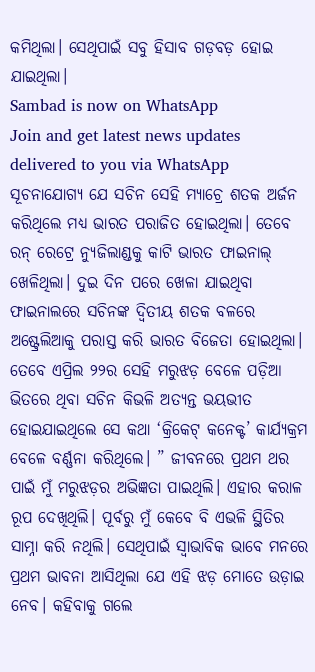କମିଥିଲା। ସେଥିପାଇଁ ସବୁ ହିସାବ ଗଡ଼ବଡ଼ ହୋଇ ଯାଇଥିଲା।
Sambad is now on WhatsApp
Join and get latest news updates delivered to you via WhatsApp
ସୂଚନାଯୋଗ୍ୟ ଯେ ସଚିନ ସେହି ମ୍ୟାଚ୍ରେ ଶତକ ଅର୍ଜନ କରିଥିଲେ ମଧ୍ୟ ଭାରତ ପରାଜିତ ହୋଇଥିଲା। ତେବେ ରନ୍ ରେଟ୍ରେ ନ୍ୟୁଜିଲାଣ୍ଡକୁ କାଟି ଭାରତ ଫାଇନାଲ୍ ଖେଳିଥିଲା। ଦୁଇ ଦିନ ପରେ ଖେଳା ଯାଇଥିବା ଫାଇନାଲରେ ସଚିନଙ୍କ ଦ୍ବିତୀୟ ଶତକ ବଳରେ ଅଷ୍ଟ୍ରେଲିଆକୁ ପରାସ୍ତ କରି ଭାରତ ବିଜେତା ହୋଇଥିଲା। ତେବେ ଏପ୍ରିଲ ୨୨ର ସେହି ମରୁଝଡ଼ ବେଳେ ପଡ଼ିଆ ଭିତରେ ଥିବା ସଚିନ କିଭଳି ଅତ୍ୟନ୍ତ ଭୟଭୀତ ହୋଇଯାଇଥିଲେ ସେ କଥା ‘କ୍ରିକେଟ୍ କନେକ୍ଟ’ କାର୍ଯ୍ୟକ୍ରମ ବେଳେ ବର୍ଣ୍ଣନା କରିଥିଲେ। ” ଜୀବନରେ ପ୍ରଥମ ଥର ପାଇଁ ମୁଁ ମରୁଝଡ଼ର ଅଭିଜ୍ଞତା ପାଇଥିଲି। ଏହାର କରାଳ ରୂପ ଦେଖିଥିଲି। ପୂର୍ବରୁ ମୁଁ କେବେ ବି ଏଭଳି ସ୍ଥିତିର ସାମ୍ନା କରି ନଥିଲି। ସେଥିପାଇଁ ସ୍ବାଭାବିକ ଭାବେ ମନରେ ପ୍ରଥମ ଭାବନା ଆସିଥିଲା ଯେ ଏହି ଝଡ଼ ମୋତେ ଉଡ଼ାଇ ନେବ। କହିବାକୁ ଗଲେ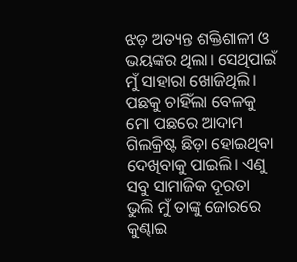ଝଡ଼ ଅତ୍ୟନ୍ତ ଶକ୍ତିଶାଳୀ ଓ ଭୟଙ୍କର ଥିଲା। ସେଥିପାଇଁ ମୁଁ ସାହାରା ଖୋଜିଥିଲି। ପଛକୁ ଚାହିଁଲା ବେଳକୁ ମୋ ପଛରେ ଆଦାମ ଗିଲକ୍ରିଷ୍ଟ ଛିଡ଼ା ହୋଇଥିବା ଦେଖିବାକୁ ପାଇଲି। ଏଣୁ ସବୁ ସାମାଜିକ ଦୂରତା ଭୁଲି ମୁଁ ତାଙ୍କୁ ଜୋରରେ କୁଣ୍ଢାଇ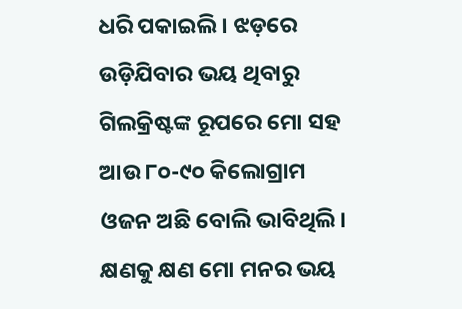ଧରି ପକାଇଲି। ଝଡ଼ରେ ଉଡ଼ିଯିବାର ଭୟ ଥିବାରୁ ଗିଲକ୍ରିଷ୍ଟଙ୍କ ରୂପରେ ମୋ ସହ ଆଉ ୮୦-୯୦ କିଲୋଗ୍ରାମ ଓଜନ ଅଛି ବୋଲି ଭାବିଥିଲି। କ୍ଷଣକୁ କ୍ଷଣ ମୋ ମନର ଭୟ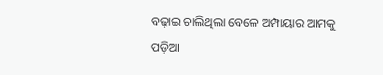ବଢ଼ାଇ ଚାଲିଥିଲା ବେଳେ ଅମ୍ପାୟାର ଆମକୁ ପଡ଼ିଆ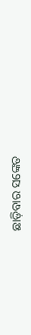ଛାଡ଼ିବାର ସଙ୍କେତ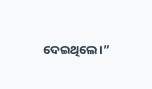ଦେଇଥିଲେ।”